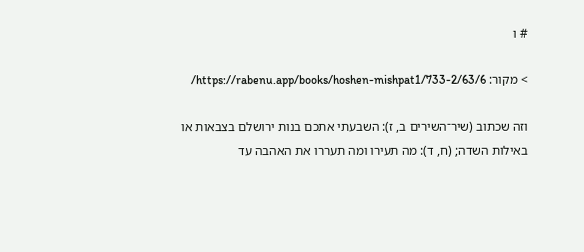# ו

> מקור: https://rabenu.app/books/hoshen-mishpat1/733-2/63/6/

וזה שכתוב (שיר־השירים ב, ז): השבעתי אתכם בנות ירושלם בצבאות או באילות השדה; (ח, ד): מה תעירו ומה תעררו את האהבה עד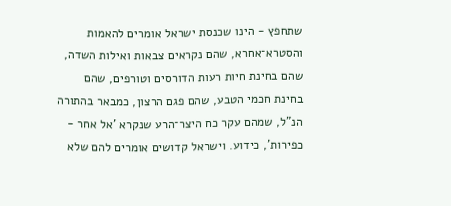שתחפץ - הינו שכנסת ישראל אומרים להאמות והסטרא־אחרא, שהם נקראים צבאות ואילות השדה, שהם בחינת חיות רעות הדורסים וטורפים, שהם בחינת חכמי הטבע, שהם פגם הרצון, כמבאר בהתורה הנ"ל, שמהם עקר כח היצר־הרע שנקרא 'אל אחר - כפירות', כידוע. וישראל קדושים אומרים להם שלא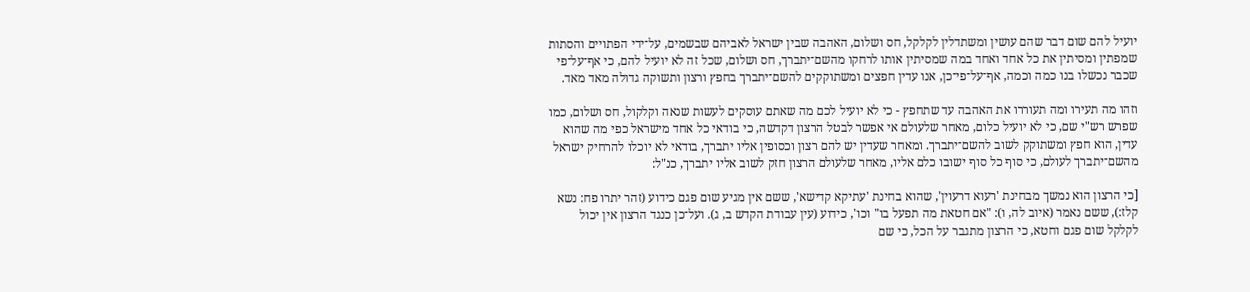יועיל להם שום דבר שהם עושין ומשתדלין לקלקל, חס ושלום, האהבה שבין ישראל לאביהם שבשמים, על־ידי הפתויים והסתות שמפתין ומסיתין את כל אחד ואחד במה שמסיתין אותו לרחקו מהשם־יתברך, חס ושלום, שכל זה לא יועיל להם, כי אף־על־פי שכבר נכשלו בנו כמה וכמה, אף־על־פי־כן, אנו עדין חפצים ומשתוקקים להשם־יתברך בחפץ ורצון ותשוקה גדולה מאד מאד.

וזהו מה תעירו ומה תעוררו את האהבה עד שתחפץ - כי לא יועיל לכם מה שאתם עוסקים לעשות שנאה וקלקול, חס ושלום, כמו שפרש רש"י שם, כי לא יועיל כלום, מאחר שלעולם אי אפשר לבטל הרצון דקדשה, כי בודאי כל אחד מישראל כפי מה שהוא עדין, הוא חפץ ומשתוקק לשוב להשם־יתברך. ומאחר שעדין יש להם רצון וכסופין אליו יתברך, בודאי לא יוכלו להרחיק ישראל מהשם־יתברך לעולם, כי סוף כל סוף ישובו כלם אליו, מאחר שלעולם הרצון חזק לשוב אליו יתברך, כנ"ל:

[כי הרצון הוא נמשך מבחינת 'רעוא דרעוין', שהוא בחינת 'עתיקא קדישא', ששם אין מגיע שום פגם כידוע (זהר יתרו פח: נשא קלז:), ששם נאמר (איוב לה, ו): "אם חטאת מה תפעל בו" וכו', כידוע (עין עבודת הקדש ב, ג). ועל־כן כנגד הרצון אין יכול לקלקל שום פגם וחטא, כי הרצון מתגבר על הכל, כי שם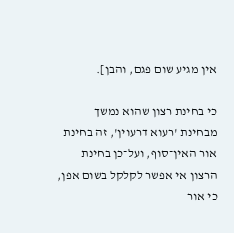אין מגיע שום פגם, והבן].

כי בחינת רצון שהוא נמשך מבחינת 'רעוא דרעוין', זה בחינת אור האין־סוף, ועל־כן בחינת הרצון אי אפשר לקלקל בשום אפן, כי אור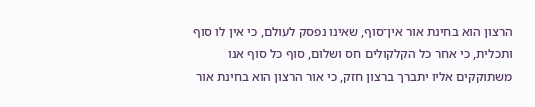הרצון הוא בחינת אור אין־סוף, שאינו נפסק לעולם, כי אין לו סוף ותכלית, כי אחר כל הקלקולים חס ושלום, סוף כל סוף אנו משתוקקים אליו יתברך ברצון חזק, כי אור הרצון הוא בחינת אור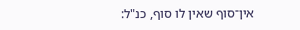אין־סוף שאין לו סוף, כנ"ל: